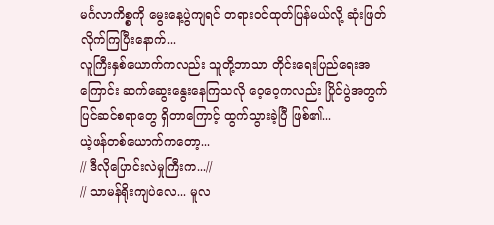မင်္ဂလာကိစ္စကို မွေးနေ့ပွဲကျရင် တရားဝင်ထုတ်ပြန်မယ်လို့ ဆုံးဖြတ်လိုက်ကြပြီးနောက်...
လူကြီးနှစ်ယောက်ကလည်း သူတို့ဘာသာ တိုင်းရေးပြည်ရေးအကြောင်း ဆက်ဆွေးနွေးနေကြသလို ဝေ့ဝေ့ကလည်း ပြိုင်ပွဲအတွက် ပြင်ဆင်စရာတွေ ရှိတာကြောင့် ထွက်သွားခဲ့ပြီ ဖြစ်၏...
ယဲ့ဖန်တစ်ယောက်ကတော့...
// ဒီလိုပြောင်းလဲမှုကြီးက...//
// သာမန်ရိုးကျပဲလေ... မူလ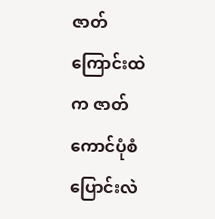ဇာတ်ကြောင်းထဲက ဇာတ်ကောင်ပုံစံ ပြောင်းလဲ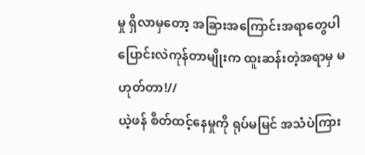မှု ရှိလာမှတော့ အခြားအကြောင်းအရာတွေပါ ပြောင်းလဲကုန်တာမျိုးက ထူးဆန်းတဲ့အရာမှ မဟုတ်တာ!//
ယဲ့ဖန် စိတ်ထင့်နေမှုကို ရုပ်မမြင် အသံပဲကြား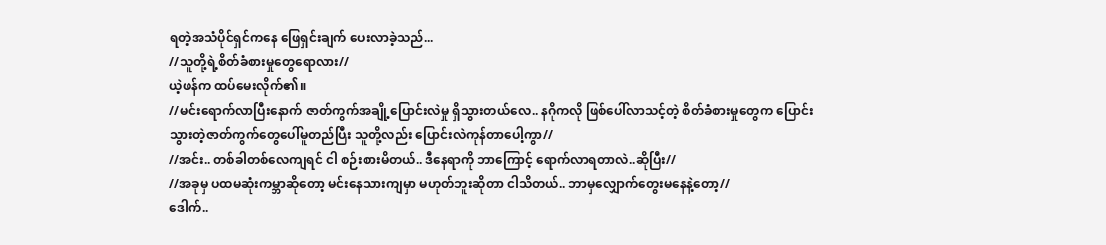ရတဲ့အသံပိုင်ရှင်ကနေ ဖြေရှင်းချက် ပေးလာခဲ့သည်...
//သူတို့ရဲ့စိတ်ခံစားမှုတွေရောလား//
ယဲ့ဖန်က ထပ်မေးလိုက်၏။
//မင်းရောက်လာပြီးနောက် ဇာတ်ကွက်အချို့ပြောင်းလဲမှု ရှိသွားတယ်လေ.. နဂိုကလို ဖြစ်ပေါ်လာသင့်တဲ့ စိတ်ခံစားမှုတွေက ပြောင်းသွားတဲ့ဇာတ်ကွက်တွေပေါ်မူတည်ပြီး သူတို့လည်း ပြောင်းလဲကုန်တာပေါ့ကွာ//
//အင်း.. တစ်ခါတစ်လေကျရင် ငါ စဉ်းစားမိတယ်.. ဒီနေရာကို ဘာကြောင့် ရောက်လာရတာလဲ..ဆိုပြီး//
//အခုမှ ပထမဆုံးကမ္ဘာဆိုတော့ မင်းနေသားကျမှာ မဟုတ်ဘူးဆိုတာ ငါသိတယ်.. ဘာမှလျှောက်တွေးမနေနဲ့တော့//
ဒေါက်..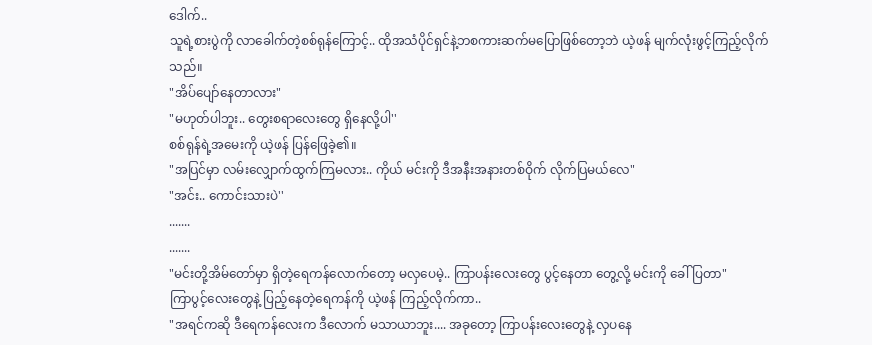ဒေါက်..
သူရဲ့စားပွဲကို လာခေါက်တဲ့စစ်ရုန်ကြောင့်.. ထိုအသံပိုင်ရှင်နဲ့ဘစကားဆက်မပြောဖြစ်တော့ဘဲ ယဲ့ဖန် မျက်လုံးဖွင့်ကြည့်လိုက်သည်။
"အိပ်ပျော်နေတာလား"
"မဟုတ်ပါဘူး.. တွေးစရာလေးတွေ ရှိနေလို့ပါ''
စစ်ရုန်ရဲ့အမေးကို ယဲ့ဖန် ပြန်ဖြေခဲ့၏။
"အပြင်မှာ လမ်းလျှောက်ထွက်ကြမလား.. ကိုယ် မင်းကို ဒီအနီးအနားတစ်ဝိုက် လိုက်ပြမယ်လေ"
"အင်း.. ကောင်းသားပဲ''
.......
.......
"မင်းတို့အိမ်တော်မှာ ရှိတဲ့ရေကန်လောက်တော့ မလှပေမဲ့.. ကြာပန်းလေးတွေ ပွင့်နေတာ တွေ့လို့ မင်းကို ခေါ်ပြတာ"
ကြာပွင့်လေးတွေနဲ့ ပြည့်နေတဲ့ရေကန်ကို ယဲ့ဖန် ကြည့်လိုက်ကာ..
"အရင်ကဆို ဒီရေကန်လေးက ဒီလောက် မသာယာဘူး.... အခုတော့ ကြာပန်းလေးတွေနဲ့ လှပနေ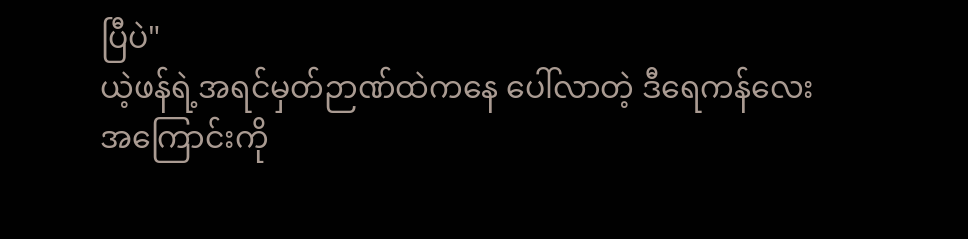ပြီပဲ"
ယဲ့ဖန်ရဲ့အရင်မှတ်ဉာဏ်ထဲကနေ ပေါ်လာတဲ့ ဒီရေကန်လေးအကြောင်းကို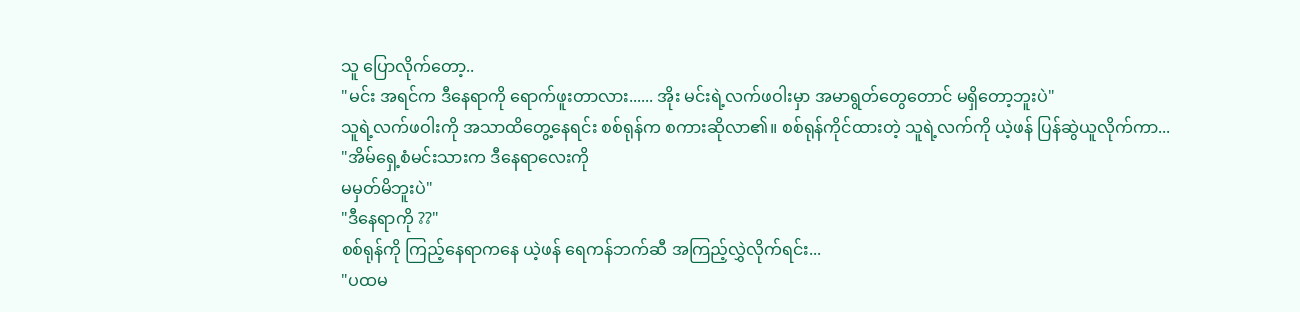သူ ပြောလိုက်တော့..
"မင်း အရင်က ဒီနေရာကို ရောက်ဖူးတာလား...... အိုး မင်းရဲ့လက်ဖဝါးမှာ အမာရွတ်တွေတောင် မရှိတော့ဘူးပဲ"
သူရဲ့လက်ဖဝါးကို အသာထိတွေ့နေရင်း စစ်ရုန်က စကားဆိုလာ၏။ စစ်ရုန်ကိုင်ထားတဲ့ သူရဲ့လက်ကို ယဲ့ဖန် ပြန်ဆွဲယူလိုက်ကာ...
"အိမ်ရှေ့စံမင်းသားက ဒီနေရာလေးကို
မမှတ်မိဘူးပဲ"
"ဒီနေရာကို ??"
စစ်ရုန်ကို ကြည့်နေရာကနေ ယဲ့ဖန် ရေကန်ဘက်ဆီ အကြည့်လွှဲလိုက်ရင်း...
"ပထမ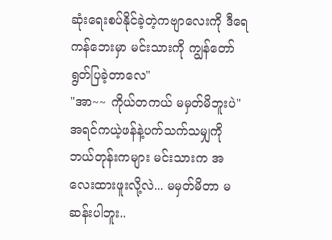ဆုံးရေးစပ်နိုင်ခဲ့တဲ့ကဗျာလေးကို ဒီရေကန်ဘေးမှာ မင်းသားကို ကျွန်တော် ရွတ်ပြခဲ့တာလေ"
"အာ~~ ကိုယ်တကယ် မမှတ်မိဘူးပဲ"
အရင်ကယဲ့ဖန်နဲ့ပက်သက်သမျှကို ဘယ်တုန်းကများ မင်းသားက အလေးထားဖူးလို့လဲ... မမှတ်မိတာ မဆန်းပါဘူး..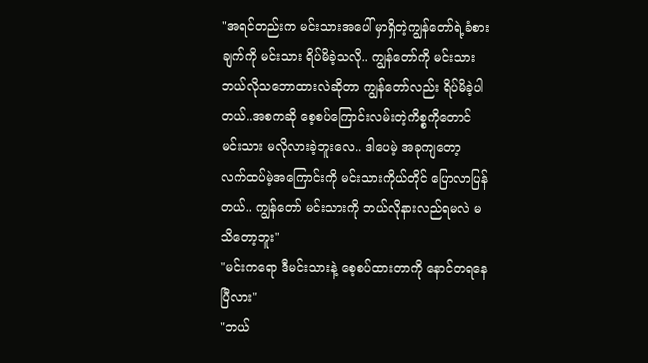"အရင်တည်းက မင်းသားအပေါ် မှာရှိတဲ့ကျွန်တော်ရဲ့ခံစားချက်ကို မင်းသား ရိပ်မိခဲ့သလို.. ကျွန်တော်ကို မင်းသား ဘယ်လိုသဘောထားလဲဆိုတာ ကျွန်တော်လည်း ရိပ်မိခဲ့ပါတယ်..အစကဆို စေ့စပ်ကြောင်းလမ်းတဲ့ကိစ္စကိုတောင် မင်းသား မလိုလားခဲ့ဘူးလေ.. ဒါပေမဲ့ အခုကျတော့ လက်ထပ်မဲ့အကြောင်းကို မင်းသားကိုယ်တိုင် ပြောလာပြန်တယ်.. ကျွန်တော် မင်းသားကို ဘယ်လိုနားလည်ရမလဲ မသိတော့ဘူး"
"မင်းကရော ဒီမင်းသားနဲ့ စေ့စပ်ထားတာကို နောင်တရနေပြီလား"
"ဘယ်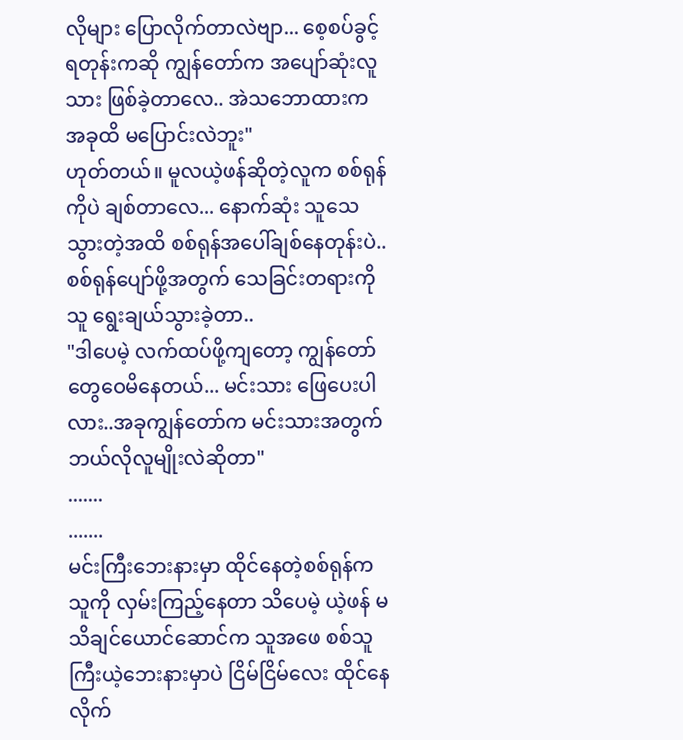လိုများ ပြောလိုက်တာလဲဗျာ... စေ့စပ်ခွင့်ရတုန်းကဆို ကျွန်တော်က အပျော်ဆုံးလူသား ဖြစ်ခဲ့တာလေ.. အဲသဘောထားက အခုထိ မပြောင်းလဲဘူး"
ဟုတ်တယ်။ မူလယဲ့ဖန်ဆိုတဲ့လူက စစ်ရုန်ကိုပဲ ချစ်တာလေ... နောက်ဆုံး သူသေသွားတဲ့အထိ စစ်ရုန်အပေါ်ချစ်နေတုန်းပဲ.. စစ်ရုန်ပျော်ဖို့အတွက် သေခြင်းတရားကို သူ ရွေးချယ်သွားခဲ့တာ..
"ဒါပေမဲ့ လက်ထပ်ဖို့ကျတော့ ကျွန်တော် တွေဝေမိနေတယ်... မင်းသား ဖြေပေးပါလား..အခုကျွန်တော်က မင်းသားအတွက် ဘယ်လိုလူမျိုးလဲဆိုတာ"
.......
.......
မင်းကြီးဘေးနားမှာ ထိုင်နေတဲ့စစ်ရုန်က သူကို လှမ်းကြည့်နေတာ သိပေမဲ့ ယဲ့ဖန် မသိချင်ယောင်ဆောင်က သူအဖေ စစ်သူကြီးယဲ့ဘေးနားမှာပဲ ငြိမ်ငြိမ်လေး ထိုင်နေလိုက်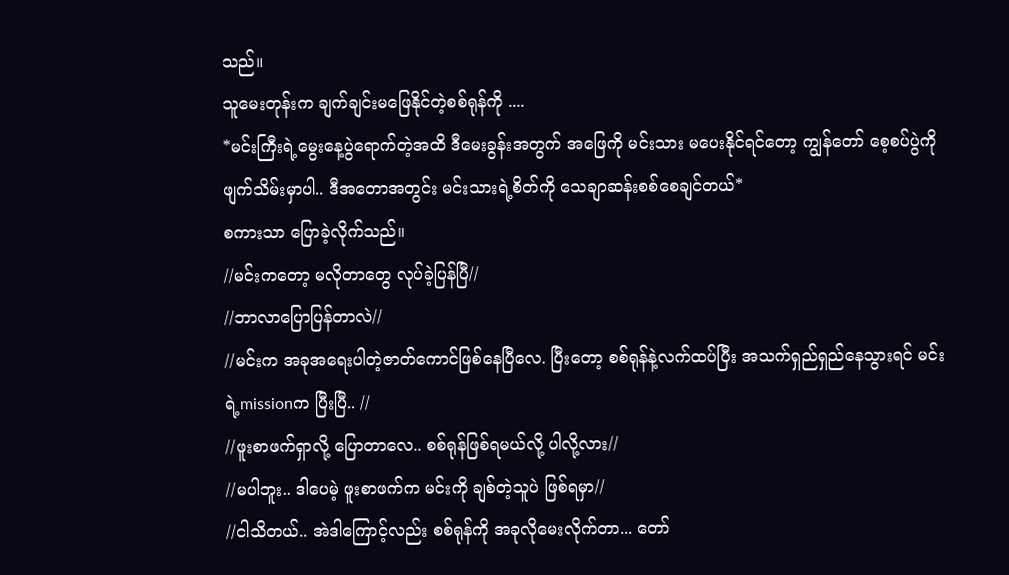သည်။
သူမေးတုန်းက ချက်ချင်းမဖြေနိုင်တဲ့စစ်ရုန်ကို ....
*မင်းကြီးရဲ့မွေးနေ့ပွဲရောက်တဲ့အထိ ဒီမေးခွန်းအတွက် အဖြေကို မင်းသား မပေးနိုင်ရင်တော့ ကျွန်တော် စေ့စပ်ပွဲကို ဖျက်သိမ်းမှာပါ.. ဒီအတောအတွင်း မင်းသားရဲ့စိတ်ကို သေချာဆန်းစစ်စေချင်တယ်*
စကားသာ ပြောခဲ့လိုက်သည်။
//မင်းကတော့ မလိုတာတွေ လုပ်ခဲ့ပြန်ပြီ//
//ဘာလာပြောပြန်တာလဲ//
//မင်းက အခုအရေးပါတဲ့ဇာတ်ကောင်ဖြစ်နေပြီလေ. ပြီးတော့ စစ်ရုန်နဲ့လက်ထပ်ပြီး အသက်ရှည်ရှည်နေသွားရင် မင်းရဲ့missionက ပြီးပြီ.. //
//ဖူးစာဖက်ရှာလို့ ပြောတာလေ.. စစ်ရုန်ဖြစ်ရမယ်လို့ ပါလို့လား//
//မပါဘူး.. ဒါပေမဲ့ ဖူးစာဖက်က မင်းကို ချစ်တဲ့သူပဲ ဖြစ်ရမှာ//
//ငါသိတယ်.. အဲဒါကြောင့်လည်း စစ်ရုန်ကို အခုလိုမေးလိုက်တာ... တော်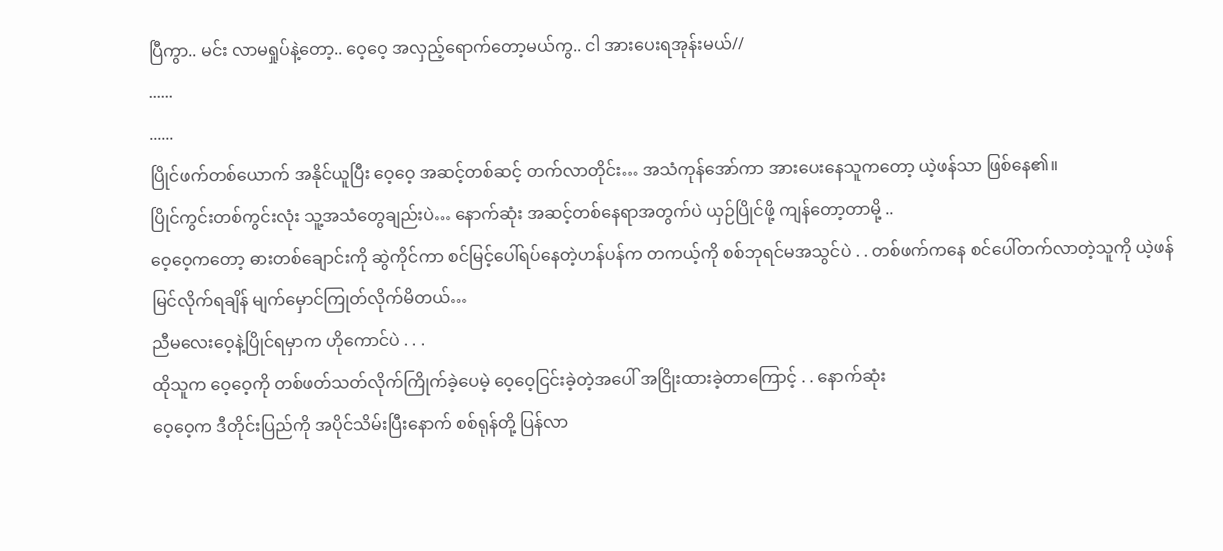ပြီကွာ.. မင်း လာမရှုပ်နဲ့တော့.. ဝေ့ဝေ့ အလှည့်ရောက်တော့မယ်ကွ.. ငါ အားပေးရအုန်းမယ်//
......
......
ပြိုင်ဖက်တစ်ယောက် အနိုင်ယူပြီး ဝေ့ဝေ့ အဆင့်တစ်ဆင့် တက်လာတိုင်း… အသံကုန်အော်ကာ အားပေးနေသူကတော့ ယဲ့ဖန်သာ ဖြစ်နေ၏။
ပြိုင်ကွင်းတစ်ကွင်းလုံး သူ့အသံတွေချည်းပဲ… နောက်ဆုံး အဆင့်တစ်နေရာအတွက်ပဲ ယှဉ်ပြိုင်ဖို့ ကျန်တော့တာမို့ ..
ဝေ့ဝေ့ကတော့ ဓားတစ်ချောင်းကို ဆွဲကိုင်ကာ စင်မြင့်ပေါ်ရပ်နေတဲ့ဟန်ပန်က တကယ့်ကို စစ်ဘုရင်မအသွင်ပဲ . . တစ်ဖက်ကနေ စင်ပေါ်တက်လာတဲ့သူကို ယဲ့ဖန်မြင်လိုက်ရချိန် မျက်မှောင်ကြုတ်လိုက်မိတယ်…
ညီမလေးဝေ့နဲ့ပြိုင်ရမှာက ဟိုကောင်ပဲ . . .
ထိုသူက ဝေ့ဝေ့ကို တစ်ဖတ်သတ်လိုက်ကြိုက်ခဲ့ပေမဲ့ ဝေ့ဝေ့ငြင်းခဲ့တဲ့အပေါ် အငြိုးထားခဲ့တာကြောင့် . . နောက်ဆုံး
ဝေ့ဝေ့က ဒီတိုင်းပြည်ကို အပိုင်သိမ်းပြီးနောက် စစ်ရုန်တို့ ပြန်လာ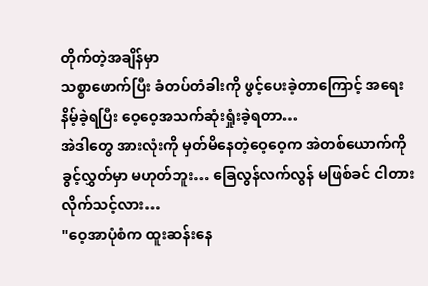တိုက်တဲ့အချိန်မှာ
သစ္စာဖောက်ပြီး ခံတပ်တံခါးကို ဖွင့်ပေးခဲ့တာကြောင့် အရေးနိမ့်ခဲ့ရပြီး ဝေ့ဝေ့အသက်ဆုံးရှုံးခဲ့ရတာ…
အဲဒါတွေ အားလုံးကို မှတ်မိနေတဲ့ဝေ့ဝေ့က အဲတစ်ယောက်ကို ခွင့်လွှတ်မှာ မဟုတ်ဘူး… ခြေလွန်လက်လွန် မဖြစ်ခင် ငါတားလိုက်သင့်လား…
"ဝေ့အာပုံစံက ထူးဆန်းနေ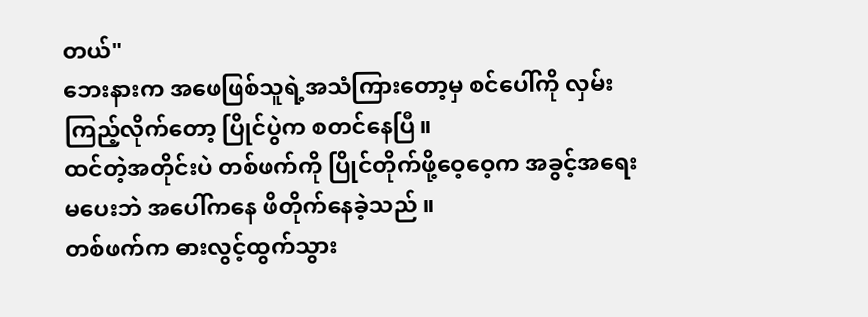တယ်"
ဘေးနားက အဖေဖြစ်သူရဲ့အသံကြားတော့မှ စင်ပေါ်ကို လှမ်းကြည့်လိုက်တော့ ပြိုင်ပွဲက စတင်နေပြီ။
ထင်တဲ့အတိုင်းပဲ တစ်ဖက်ကို ပြိုင်တိုက်ဖို့ဝေ့ဝေ့က အခွင့်အရေး မပေးဘဲ အပေါ်ကနေ ဖိတိုက်နေခဲ့သည် ။
တစ်ဖက်က ဓားလွင့်ထွက်သွား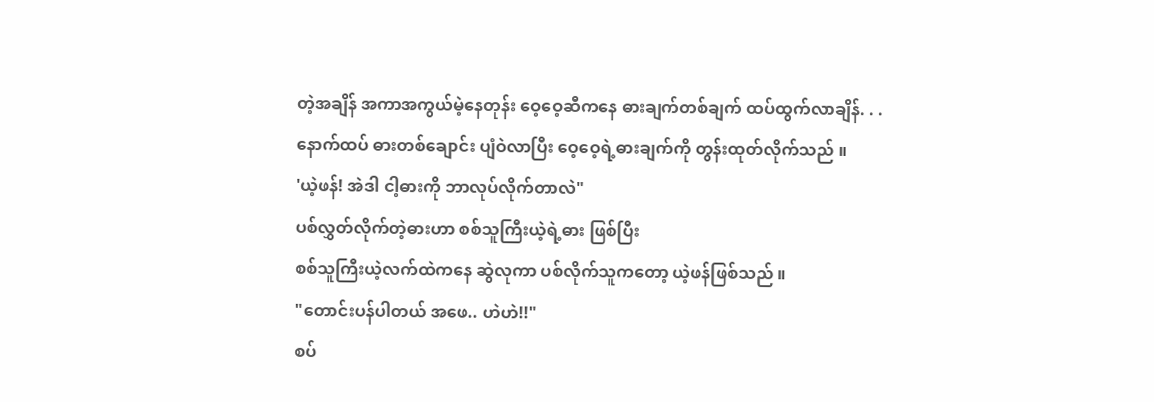တဲ့အချိန် အကာအကွယ်မဲ့နေတုန်း ဝေ့ဝေ့ဆီကနေ ဓားချက်တစ်ချက် ထပ်ထွက်လာချိန်. . . နောက်ထပ် ဓားတစ်ချောင်း ပျံဝဲလာပြီး ဝေ့ဝေ့ရဲ့ဓားချက်ကို တွန်းထုတ်လိုက်သည် ။
'ယဲ့ဖန်! အဲဒါ ငါ့ဓားကို ဘာလုပ်လိုက်တာလဲ"
ပစ်လွှတ်လိုက်တဲ့ဓားဟာ စစ်သူကြီးယဲ့ရဲ့ဓား ဖြစ်ပြီး
စစ်သူကြီးယဲ့လက်ထဲကနေ ဆွဲလုကာ ပစ်လိုက်သူကတော့ ယဲ့ဖန်ဖြစ်သည် ။
"တောင်းပန်ပါတယ် အဖေ.. ဟဲဟဲ!!"
စပ်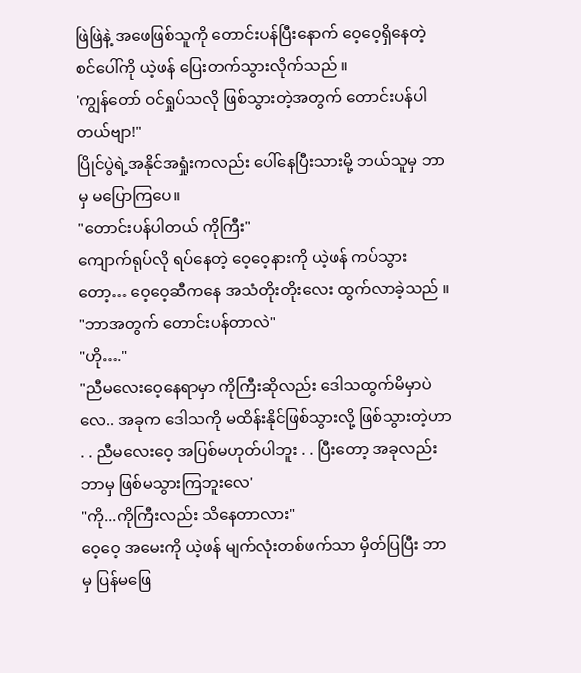ဖြဲဖြဲနဲ့ အဖေဖြစ်သူကို တောင်းပန်ပြီးနောက် ဝေ့ဝေ့ရှိနေတဲ့ စင်ပေါ်ကို ယဲ့ဖန် ပြေးတက်သွားလိုက်သည် ။
'ကျွန်တော် ဝင်ရှုပ်သလို ဖြစ်သွားတဲ့အတွက် တောင်းပန်ပါတယ်ဗျာ!"
ပြိုင်ပွဲရဲ့အနိုင်အရှုံးကလည်း ပေါ်နေပြီးသားမို့ ဘယ်သူမှ ဘာမှ မပြောကြပေ။
"တောင်းပန်ပါတယ် ကိုကြီး"
ကျောက်ရုပ်လို ရပ်နေတဲ့ ဝေ့ဝေ့နားကို ယဲ့ဖန် ကပ်သွားတော့… ဝေ့ဝေ့ဆီကနေ အသံတိုးတိုးလေး ထွက်လာခဲ့သည် ။
"ဘာအတွက် တောင်းပန်တာလဲ"
"ဟို…."
"ညီမလေးဝေ့နေရာမှာ ကိုကြီးဆိုလည်း ဒေါသထွက်မိမှာပဲလေ.. အခုက ဒေါသကို မထိန်းနိုင်ဖြစ်သွားလို့ ဖြစ်သွားတဲ့ဟာ . . ညီမလေးဝေ့ အပြစ်မဟုတ်ပါဘူး . . ပြီးတော့ အခုလည်း ဘာမှ ဖြစ်မသွားကြဘူးလေ'
"ကို...ကိုကြီးလည်း သိနေတာလား"
ဝေ့ဝေ့ အမေးကို ယဲ့ဖန် မျက်လုံးတစ်ဖက်သာ မှိတ်ပြပြီး ဘာမှ ပြန်မဖြေ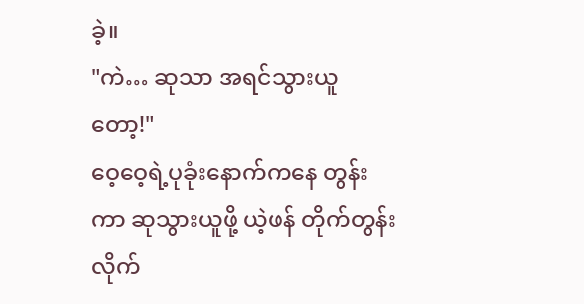ခဲ့။
"ကဲ… ဆုသာ အရင်သွားယူတော့!"
ဝေ့ဝေ့ရဲ့ပုခုံးနောက်ကနေ တွန်းကာ ဆုသွားယူဖို့ ယဲ့ဖန် တိုက်တွန်းလိုက်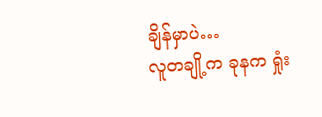ချိန်မှာပဲ…
လူတချို့က ခုနက ရှုံး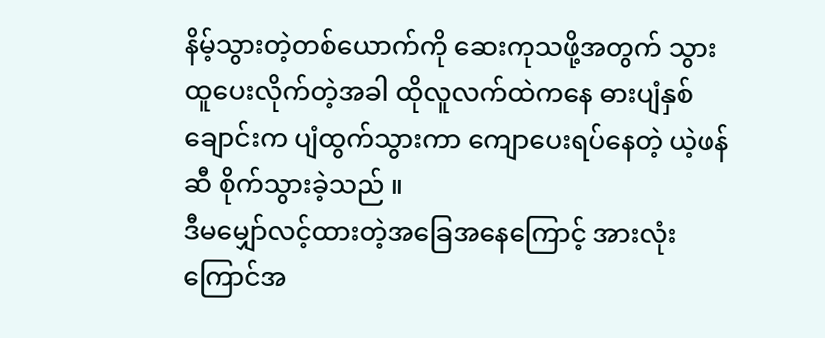နိမ့်သွားတဲ့တစ်ယောက်ကို ဆေးကုသဖို့အတွက် သွားထူပေးလိုက်တဲ့အခါ ထိုလူလက်ထဲကနေ ဓားပျံနှစ်ချောင်းက ပျံထွက်သွားကာ ကျောပေးရပ်နေတဲ့ ယဲ့ဖန်ဆီ စိုက်သွားခဲ့သည် ။
ဒီမမျှော်လင့်ထားတဲ့အခြေအနေကြောင့် အားလုံး ကြောင်အ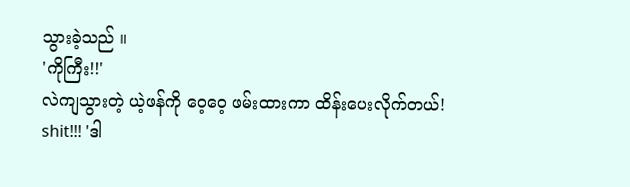သွားခဲ့သည် ။
'ကိုကြီး!!'
လဲကျသွားတဲ့ ယဲ့ဖန်ကို ဝေ့ဝေ့ ဖမ်းထားကာ ထိန်းပေးလိုက်တယ်!
shit!!! 'ဒါ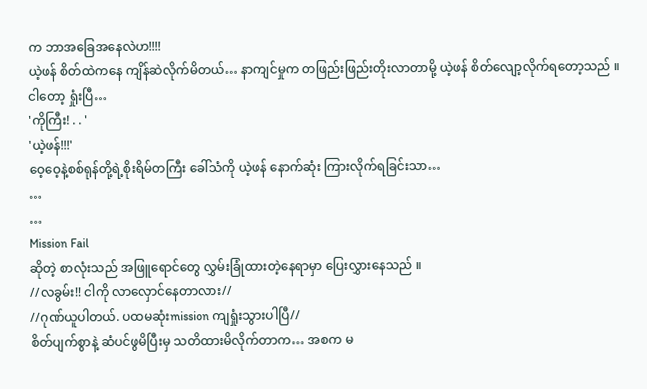က ဘာအခြေအနေလဲဟ!!!!
ယဲ့ဖန် စိတ်ထဲကနေ ကျိန်ဆဲလိုက်မိတယ်… နာကျင်မှုက တဖြည်းဖြည်းတိုးလာတာမို့ ယဲ့ဖန် စိတ်လျော့လိုက်ရတော့သည် ။
ငါတော့ ရှုံးပြီ…
'ကိုကြီး! . . '
'ယဲ့ဖန်!!!'
ဝေ့ဝေ့နဲ့စစ်ရုန်တို့ရဲ့စိုးရိမ်တကြီး ခေါ်သံကို ယဲ့ဖန် နောက်ဆုံး ကြားလိုက်ရခြင်းသာ…
…
…
Mission Fail
ဆိုတဲ့ စာလုံးသည် အဖြူရောင်တွေ လွှမ်းခြုံထားတဲ့နေရာမှာ ပြေးလွှားနေသည် ။
//လခွမ်း!! ငါကို လာလှောင်နေတာလား//
//ဂုဏ်ယူပါတယ်. ပထမဆုံးmission ကျရှုံးသွားပါပြီ//
စိတ်ပျက်စွာနဲ့ ဆံပင်ဖွမိပြီးမှ သတိထားမိလိုက်တာက… အစက မ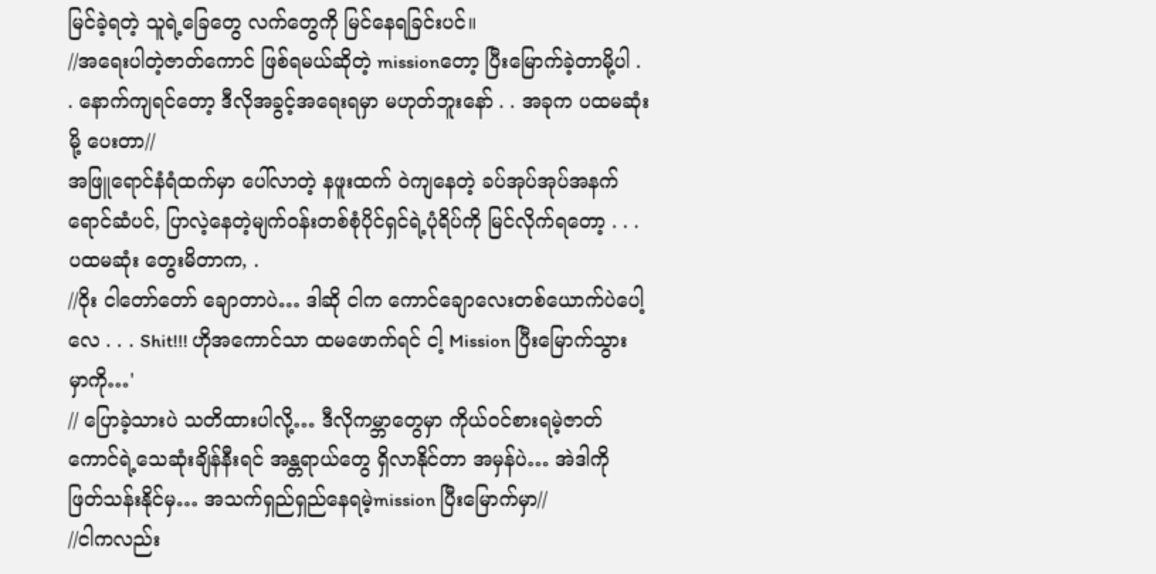မြင်ခဲ့ရတဲ့ သူရဲ့ခြေတွေ လက်တွေကို မြင်နေရခြင်းပင်။
//အရေးပါတဲ့ဇာတ်ကောင် ဖြစ်ရမယ်ဆိုတဲ့ missionတော့ ပြီးမြောက်ခဲ့တာမို့ပါ . . နောက်ကျရင်တော့ ဒီလိုအခွင့်အရေးရမှာ မဟုတ်ဘူးနော် . . အခုက ပထမဆုံးမို့ ပေးတာ//
အဖြူရောင်နံရံထက်မှာ ပေါ်လာတဲ့ နဖူးထက် ဝဲကျနေတဲ့ ခပ်အုပ်အုပ်အနက်ရောင်ဆံပင်, ပြာလဲ့နေတဲ့မျက်ဝန်းတစ်စုံပိုင်ရှင်ရဲ့ပုံရိပ်ကို မြင်လိုက်ရတော့ . . . ပထမဆုံး တွေးမိတာက, .
//ဝိုး ငါတော်တော် ချောတာပဲ… ဒါဆို ငါက ကောင်ချောလေးတစ်ယောက်ပဲပေါ့လေ . . . Shit!!! ဟိုအကောင်သာ ထမဖောက်ရင် ငါ့ Mission ပြီးမြောက်သွားမှာကို…'
// ပြောခဲ့သားပဲ သတိထားပါလို့… ဒီလိုကမ္ဘာတွေမှာ ကိုယ်ဝင်စားရမဲ့ဇာတ်ကောင်ရဲ့သေဆုံးချိန်နီးရင် အန္တရာယ်တွေ ရှိလာနိုင်တာ အမှန်ပဲ… အဲဒါကို ဖြတ်သန်းနိုင်မှ… အသက်ရှည်ရှည်နေရမဲ့mission ပြီးမြောက်မှာ//
//ငါကလည်း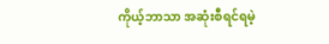ကိုယ့်ဘာသာ အဆုံးစီရင်ရမဲ့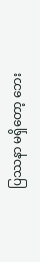ပြဿနာ မရှိတော့ ဘေး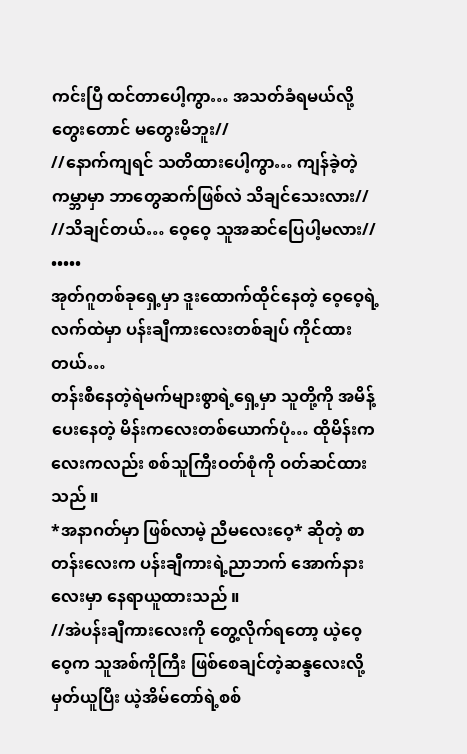ကင်းပြီ ထင်တာပေါ့ကွာ… အသတ်ခံရမယ်လို့ တွေးတောင် မတွေးမိဘူး//
//နောက်ကျရင် သတိထားပေါ့ကွာ… ကျန်ခဲ့တဲ့ ကမ္ဘာမှာ ဘာတွေဆက်ဖြစ်လဲ သိချင်သေးလား//
//သိချင်တယ်… ဝေ့ဝေ့ သူအဆင်ပြေပါ့မလား//
•••••
အုတ်ဂူတစ်ခုရှေ့မှာ ဒူးထောက်ထိုင်နေတဲ့ ဝေ့ဝေ့ရဲ့လက်ထဲမှာ ပန်းချီကားလေးတစ်ချပ် ကိုင်ထားတယ်…
တန်းစီနေတဲ့ရဲမက်များစွာရဲ့ရှေ့မှာ သူတို့ကို အမိန့်ပေးနေတဲ့ မိန်းကလေးတစ်ယောက်ပုံ… ထိုမိန်းကလေးကလည်း စစ်သူကြီးဝတ်စုံကို ဝတ်ဆင်ထားသည် ။
*အနာဂတ်မှာ ဖြစ်လာမဲ့ ညီမလေးဝေ့* ဆိုတဲ့ စာတန်းလေးက ပန်းချီကားရဲ့ညာဘက် အောက်နားလေးမှာ နေရာယူထားသည် ။
//အဲပန်းချီကားလေးကို တွေ့လိုက်ရတော့ ယဲ့ဝေ့ဝေ့က သူအစ်ကိုကြီး ဖြစ်စေချင်တဲ့ဆန္ဒလေးလို့ မှတ်ယူပြီး ယဲ့အိမ်တော်ရဲ့စစ်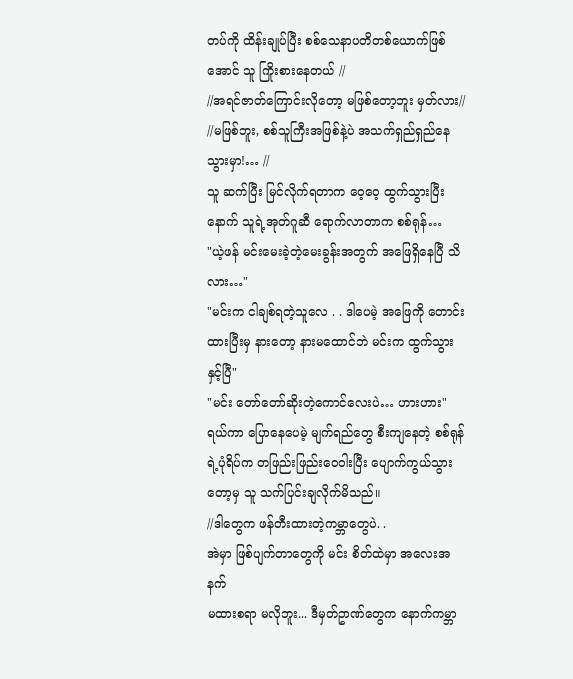တပ်ကို ထိန်းချုပ်ပြီး စစ်သေနာပတိတစ်ယောက်ဖြစ်အောင် သူ ကြိုးစားနေတယ် //
//အရင်ဇာတ်ကြောင်းလိုတော့ မဖြစ်တော့ဘူး မှတ်လား//
//မဖြစ်ဘူး, စစ်သူကြီးအဖြစ်နဲ့ပဲ အသက်ရှည်ရှည်နေသွားမှာ!… //
သူ ဆက်ပြီး မြင်လိုက်ရတာက ဝေ့ဝေ့ ထွက်သွားပြီးနောက် သူရဲ့အုတ်ဂူဆီ ရောက်လာတာက စစ်ရုန်…
"ယဲ့ဖန် မင်းမေးခဲ့တဲ့မေးခွန်းအတွက် အဖြေရှိနေပြီ သိလား…"
"မင်းက ငါချစ်ရတဲ့သူလေ . . ဒါပေမဲ့ အဖြေကို တောင်းထားပြီးမှ နားတော့ နားမထောင်ဘဲ မင်းက ထွက်သွားနှင့်ပြီ"
"မင်း တော်တော်ဆိုးတဲ့ကောင်လေးပဲ… ဟားဟား"
ရယ်ကာ ပြောနေပေမဲ့ မျက်ရည်တွေ စီးကျနေတဲ့ စစ်ရုန်ရဲ့ပုံရိပ်က တဖြည်းဖြည်းဝေဝါးပြီး ပျောက်ကွယ်သွားတော့မှ သူ သက်ပြင်းချလိုက်မိသည်။
//ဒါတွေက ဖန်တီးထားတဲ့ကမ္ဘာတွေပဲ. .
အဲမှာ ဖြစ်ပျက်တာတွေကို မင်း စိတ်ထဲမှာ အလေးအနက်
မထားစရာ မလိုဘူး... ဒီမှတ်ဥာဏ်တွေက နောက်ကမ္ဘာ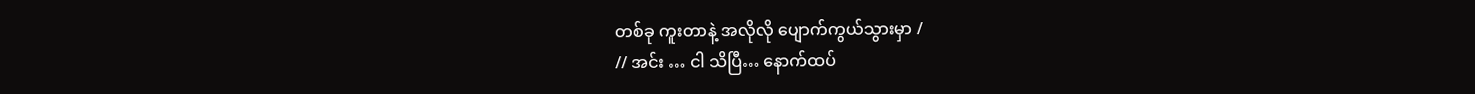တစ်ခု ကူးတာနဲ့ အလိုလို ပျောက်ကွယ်သွားမှာ /
// အင်း … ငါ သိပြီ… နောက်ထပ်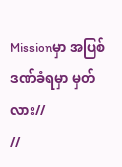Missionမှာ အပြစ်ဒဏ်ခံရမှာ မှတ်လား//
//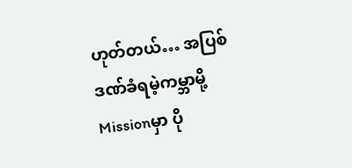ဟုတ်တယ်… အပြစ်ဒဏ်ခံရမဲ့ကမ္ဘာမို့ Missionမှာ ပို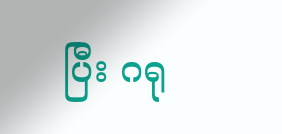ပြီး ဂရု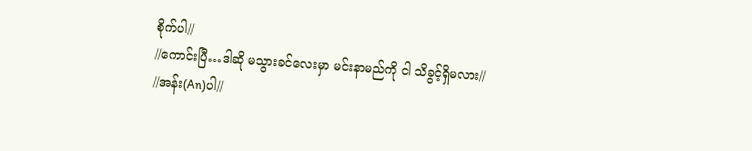စိုက်ပါ//
//ကောင်းပြီ…ဒါဆို မသွားခင်လေးမှာ မင်းနာမည်ကို ငါ သိခွင့်ရှိမလား//
//အန်း(An)ပါ//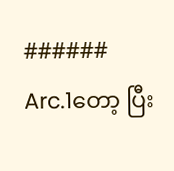######
Arc.1တော့ ပြီး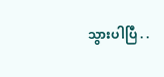သွားပါပြီ . .